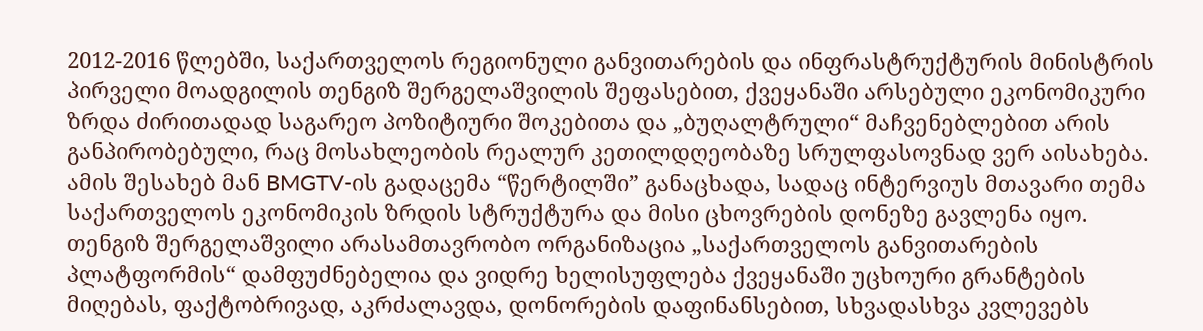2012-2016 წლებში, საქართველოს რეგიონული განვითარების და ინფრასტრუქტურის მინისტრის პირველი მოადგილის თენგიზ შერგელაშვილის შეფასებით, ქვეყანაში არსებული ეკონომიკური ზრდა ძირითადად საგარეო პოზიტიური შოკებითა და „ბუღალტრული“ მაჩვენებლებით არის განპირობებული, რაც მოსახლეობის რეალურ კეთილდღეობაზე სრულფასოვნად ვერ აისახება.
ამის შესახებ მან BMGTV-ის გადაცემა “წერტილში” განაცხადა, სადაც ინტერვიუს მთავარი თემა საქართველოს ეკონომიკის ზრდის სტრუქტურა და მისი ცხოვრების დონეზე გავლენა იყო.
თენგიზ შერგელაშვილი არასამთავრობო ორგანიზაცია „საქართველოს განვითარების პლატფორმის“ დამფუძნებელია და ვიდრე ხელისუფლება ქვეყანაში უცხოური გრანტების მიღებას, ფაქტობრივად, აკრძალავდა, დონორების დაფინანსებით, სხვადასხვა კვლევებს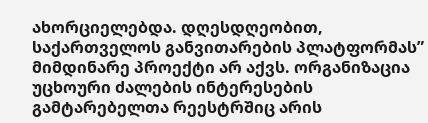ახორციელებდა. დღესდღეობით, საქართველოს განვითარების პლატფორმას” მიმდინარე პროექტი არ აქვს. ორგანიზაცია უცხოური ძალების ინტერესების გამტარებელთა რეესტრშიც არის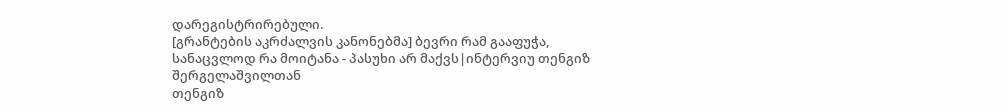დარეგისტრირებული.
[გრანტების აკრძალვის კანონებმა] ბევრი რამ გააფუჭა, სანაცვლოდ რა მოიტანა - პასუხი არ მაქვს|ინტერვიუ თენგიზ შერგელაშვილთან
თენგიზ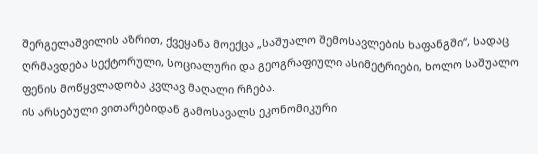შერგელაშვილის აზრით, ქვეყანა მოექცა „საშუალო შემოსავლების ხაფანგში“, სადაც ღრმავდება სექტორული, სოციალური და გეოგრაფიული ასიმეტრიები, ხოლო საშუალო ფენის მოწყვლადობა კვლავ მაღალი რჩება.
ის არსებული ვითარებიდან გამოსავალს ეკონომიკური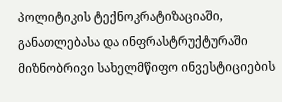პოლიტიკის ტექნოკრატიზაციაში, განათლებასა და ინფრასტრუქტურაში მიზნობრივი სახელმწიფო ინვესტიციების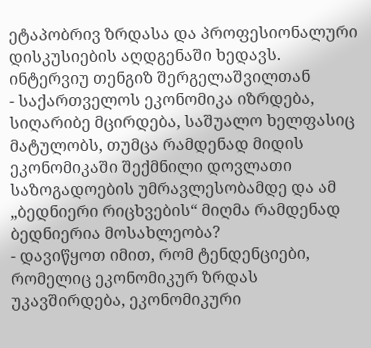ეტაპობრივ ზრდასა და პროფესიონალური დისკუსიების აღდგენაში ხედავს.
ინტერვიუ თენგიზ შერგელაშვილთან
- საქართველოს ეკონომიკა იზრდება, სიღარიბე მცირდება, საშუალო ხელფასიც მატულობს, თუმცა რამდენად მიდის ეკონომიკაში შექმნილი დოვლათი საზოგადოების უმრავლესობამდე და ამ „ბედნიერი რიცხვების“ მიღმა რამდენად ბედნიერია მოსახლეობა?
- დავიწყოთ იმით, რომ ტენდენციები, რომელიც ეკონომიკურ ზრდას უკავშირდება, ეკონომიკური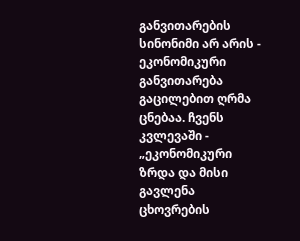განვითარების სინონიმი არ არის - ეკონომიკური განვითარება გაცილებით ღრმა ცნებაა. ჩვენს კვლევაში - „ეკონომიკური ზრდა და მისი გავლენა ცხოვრების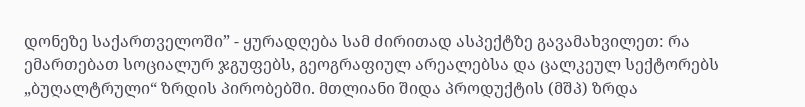დონეზე საქართველოში” - ყურადღება სამ ძირითად ასპექტზე გავამახვილეთ: რა ემართებათ სოციალურ ჯგუფებს, გეოგრაფიულ არეალებსა და ცალკეულ სექტორებს „ბუღალტრული“ ზრდის პირობებში. მთლიანი შიდა პროდუქტის (მშპ) ზრდა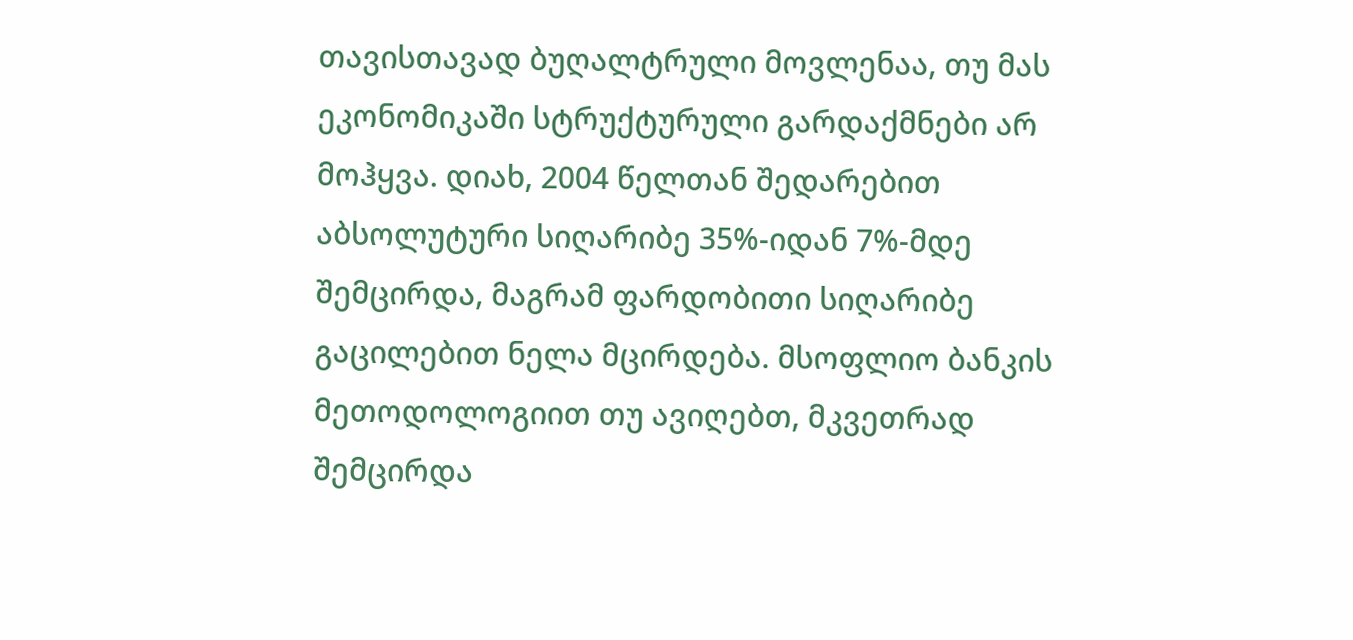თავისთავად ბუღალტრული მოვლენაა, თუ მას ეკონომიკაში სტრუქტურული გარდაქმნები არ მოჰყვა. დიახ, 2004 წელთან შედარებით აბსოლუტური სიღარიბე 35%-იდან 7%-მდე შემცირდა, მაგრამ ფარდობითი სიღარიბე გაცილებით ნელა მცირდება. მსოფლიო ბანკის მეთოდოლოგიით თუ ავიღებთ, მკვეთრად შემცირდა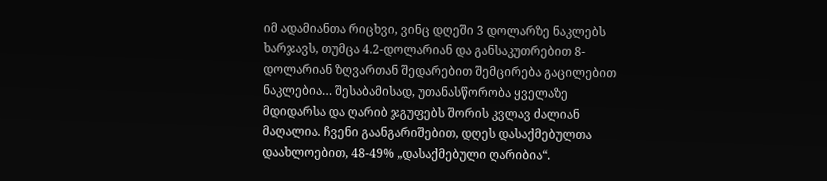იმ ადამიანთა რიცხვი, ვინც დღეში 3 დოლარზე ნაკლებს ხარჯავს, თუმცა 4.2-დოლარიან და განსაკუთრებით 8-დოლარიან ზღვართან შედარებით შემცირება გაცილებით ნაკლებია… შესაბამისად, უთანასწორობა ყველაზე მდიდარსა და ღარიბ ჯგუფებს შორის კვლავ ძალიან მაღალია. ჩვენი გაანგარიშებით, დღეს დასაქმებულთა დაახლოებით, 48-49% „დასაქმებული ღარიბია“.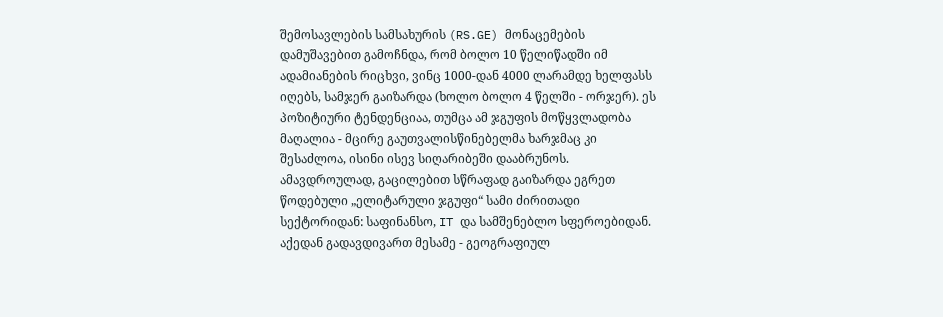შემოსავლების სამსახურის (RS.GE) მონაცემების დამუშავებით გამოჩნდა, რომ ბოლო 10 წელიწადში იმ ადამიანების რიცხვი, ვინც 1000-დან 4000 ლარამდე ხელფასს იღებს, სამჯერ გაიზარდა (ხოლო ბოლო 4 წელში - ორჯერ). ეს პოზიტიური ტენდენციაა, თუმცა ამ ჯგუფის მოწყვლადობა მაღალია - მცირე გაუთვალისწინებელმა ხარჯმაც კი შესაძლოა, ისინი ისევ სიღარიბეში დააბრუნოს. ამავდროულად, გაცილებით სწრაფად გაიზარდა ეგრეთ წოდებული „ელიტარული ჯგუფი“ სამი ძირითადი სექტორიდან: საფინანსო, IT და სამშენებლო სფეროებიდან. აქედან გადავდივართ მესამე - გეოგრაფიულ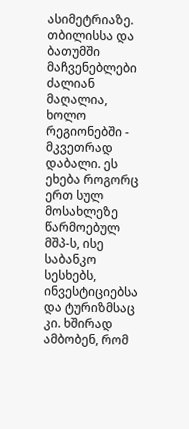ასიმეტრიაზე. თბილისსა და ბათუმში მაჩვენებლები ძალიან მაღალია, ხოლო რეგიონებში - მკვეთრად დაბალი. ეს ეხება როგორც ერთ სულ მოსახლეზე წარმოებულ მშპ-ს, ისე საბანკო სესხებს, ინვესტიციებსა და ტურიზმსაც კი. ხშირად ამბობენ, რომ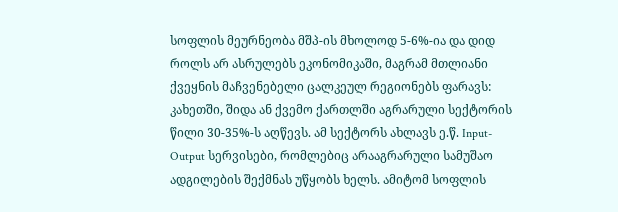სოფლის მეურნეობა მშპ-ის მხოლოდ 5-6%-ია და დიდ როლს არ ასრულებს ეკონომიკაში, მაგრამ მთლიანი ქვეყნის მაჩვენებელი ცალკეულ რეგიონებს ფარავს: კახეთში, შიდა ან ქვემო ქართლში აგრარული სექტორის წილი 30-35%-ს აღწევს. ამ სექტორს ახლავს ე.წ. Input-Output სერვისები, რომლებიც არააგრარული სამუშაო ადგილების შექმნას უწყობს ხელს. ამიტომ სოფლის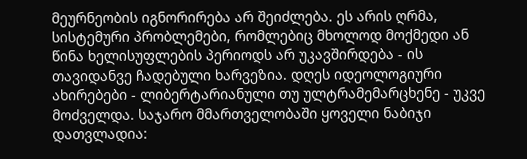მეურნეობის იგნორირება არ შეიძლება. ეს არის ღრმა, სისტემური პრობლემები, რომლებიც მხოლოდ მოქმედი ან წინა ხელისუფლების პერიოდს არ უკავშირდება - ის თავიდანვე ჩადებული ხარვეზია. დღეს იდეოლოგიური ახირებები - ლიბერტარიანული თუ ულტრამემარცხენე - უკვე მოძველდა. საჯარო მმართველობაში ყოველი ნაბიჯი დათვლადია: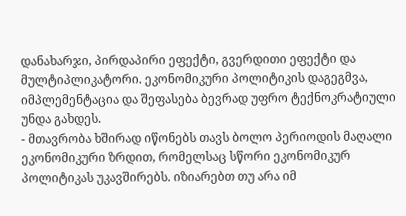დანახარჯი, პირდაპირი ეფექტი, გვერდითი ეფექტი და მულტიპლიკატორი. ეკონომიკური პოლიტიკის დაგეგმვა, იმპლემენტაცია და შეფასება ბევრად უფრო ტექნოკრატიული უნდა გახდეს.
- მთავრობა ხშირად იწონებს თავს ბოლო პერიოდის მაღალი ეკონომიკური ზრდით, რომელსაც სწორი ეკონომიკურ პოლიტიკას უკავშირებს. იზიარებთ თუ არა იმ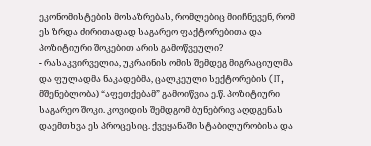ეკონომისტების მოსაზრებას, რომლებიც მიიჩნევენ, რომ ეს ზრდა ძირითადად საგარეო ფაქტორებითა და პოზიტიური შოკებით არის გამოწვეული?
- რასაკვირველია, უკრაინის ომის შემდეგ მიგრაციულმა და ფულადმა ნაკადებმა, ცალკეული სექტორების (IT, მშენებლობა) “აფეთქებამ” გამოიწვია ე.წ. პოზიტიური საგარეო შოკი. კოვიდის შემდგომ ბუნებრივ აღდგენას დაემთხვა ეს პროცესიც. ქვეყანაში სტაბილურობისა და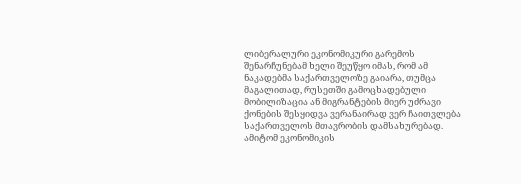ლიბერალური ეკონომიკური გარემოს შენარჩუნებამ ხელი შეუწყო იმას, რომ ამ ნაკადებმა საქართველოზე გაიარა, თუმცა მაგალითად, რუსეთში გამოცხადებული მობილიზაცია ან მიგრანტების მიერ უძრავი ქონების შესყიდვა ვერანაირად ვერ ჩაითვლება საქართველოს მთავრობის დამსახურებად. ამიტომ ეკონომიკის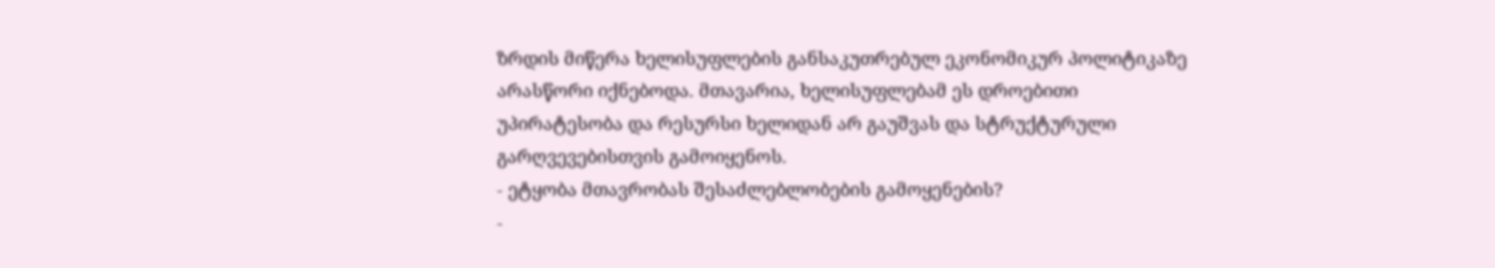ზრდის მიწერა ხელისუფლების განსაკუთრებულ ეკონომიკურ პოლიტიკაზე არასწორი იქნებოდა. მთავარია, ხელისუფლებამ ეს დროებითი უპირატესობა და რესურსი ხელიდან არ გაუშვას და სტრუქტურული გარღვევებისთვის გამოიყენოს.
- ეტყობა მთავრობას შესაძლებლობების გამოყენების?
-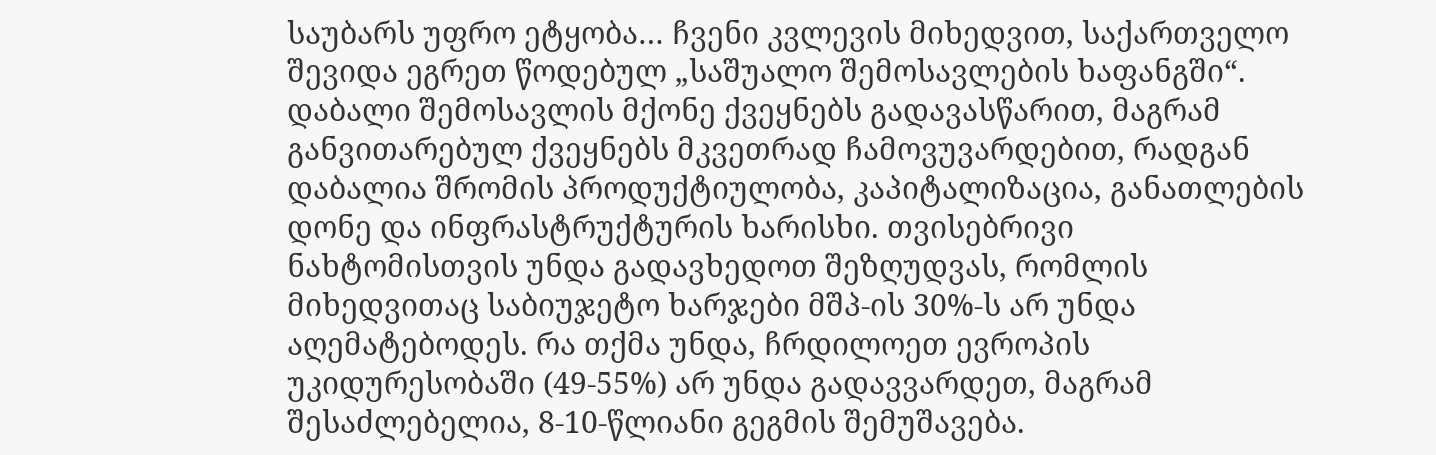საუბარს უფრო ეტყობა… ჩვენი კვლევის მიხედვით, საქართველო შევიდა ეგრეთ წოდებულ „საშუალო შემოსავლების ხაფანგში“. დაბალი შემოსავლის მქონე ქვეყნებს გადავასწარით, მაგრამ განვითარებულ ქვეყნებს მკვეთრად ჩამოვუვარდებით, რადგან დაბალია შრომის პროდუქტიულობა, კაპიტალიზაცია, განათლების დონე და ინფრასტრუქტურის ხარისხი. თვისებრივი ნახტომისთვის უნდა გადავხედოთ შეზღუდვას, რომლის მიხედვითაც საბიუჯეტო ხარჯები მშპ-ის 30%-ს არ უნდა აღემატებოდეს. რა თქმა უნდა, ჩრდილოეთ ევროპის უკიდურესობაში (49-55%) არ უნდა გადავვარდეთ, მაგრამ შესაძლებელია, 8-10-წლიანი გეგმის შემუშავება.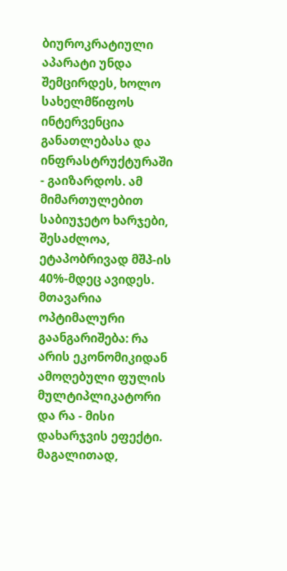ბიუროკრატიული აპარატი უნდა შემცირდეს, ხოლო სახელმწიფოს ინტერვენცია განათლებასა და ინფრასტრუქტურაში - გაიზარდოს. ამ მიმართულებით საბიუჯეტო ხარჯები, შესაძლოა, ეტაპობრივად მშპ-ის 40%-მდეც ავიდეს. მთავარია ოპტიმალური გაანგარიშება: რა არის ეკონომიკიდან ამოღებული ფულის მულტიპლიკატორი და რა - მისი დახარჯვის ეფექტი. მაგალითად,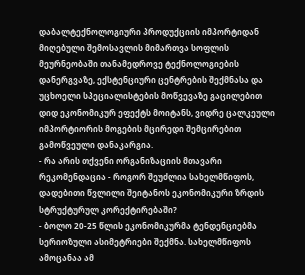დაბალტექნოლოგიური პროდუქციის იმპორტიდან მიღებული შემოსავლის მიმართვა სოფლის მეურნეობაში თანამედროვე ტექნოლოგიების დანერგვაზე, ექსტენციური ცენტრების შექმნასა და უცხოელი სპეციალისტების მოწვევაზე გაცილებით დიდ ეკონომიკურ ეფექტს მოიტანს, ვიდრე ცალკეული იმპორტიორის მოგების მცირედი შემცირებით გამოწვეული დანაკარგია.
- რა არის თქვენი ორგანიზაციის მთავარი რეკომენდაცია - როგორ შეუძლია სახელმწიფოს, დადებითი წვლილი შეიტანოს ეკონომიკური ზრდის სტრუქტურულ კორექტირებაში?
- ბოლო 20-25 წლის ეკონომიკურმა ტენდენციებმა სერიოზული ასიმეტრიები შექმნა. სახელმწიფოს ამოცანაა ამ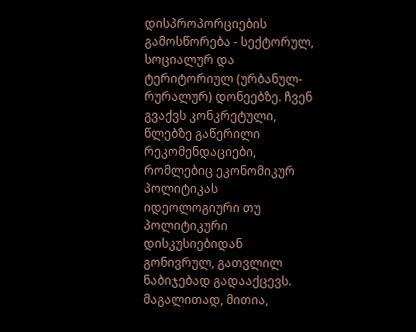დისპროპორციების გამოსწორება - სექტორულ, სოციალურ და ტერიტორიულ (ურბანულ-რურალურ) დონეებზე. ჩვენ გვაქვს კონკრეტული, წლებზე გაწერილი რეკომენდაციები, რომლებიც ეკონომიკურ პოლიტიკას იდეოლოგიური თუ პოლიტიკური დისკუსიებიდან გონივრულ, გათვლილ ნაბიჯებად გადააქცევს. მაგალითად, მითია,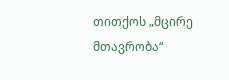თითქოს „მცირე მთავრობა“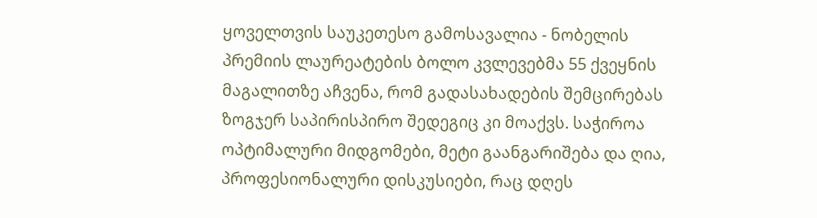ყოველთვის საუკეთესო გამოსავალია - ნობელის პრემიის ლაურეატების ბოლო კვლევებმა 55 ქვეყნის მაგალითზე აჩვენა, რომ გადასახადების შემცირებას ზოგჯერ საპირისპირო შედეგიც კი მოაქვს. საჭიროა ოპტიმალური მიდგომები, მეტი გაანგარიშება და ღია, პროფესიონალური დისკუსიები, რაც დღეს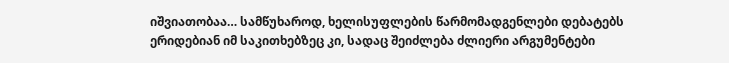იშვიათობაა… სამწუხაროდ, ხელისუფლების წარმომადგენლები დებატებს ერიდებიან იმ საკითხებზეც კი, სადაც შეიძლება ძლიერი არგუმენტები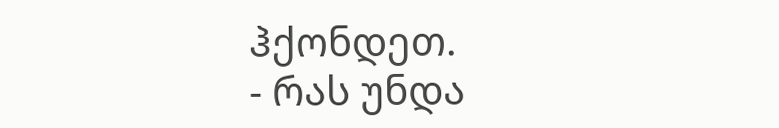ჰქონდეთ.
- რას უნდა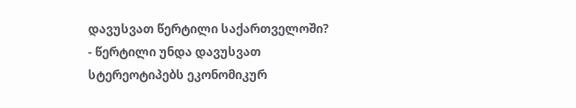დავუსვათ წერტილი საქართველოში?
- წერტილი უნდა დავუსვათ სტერეოტიპებს ეკონომიკურ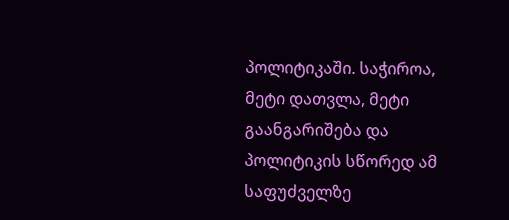პოლიტიკაში. საჭიროა, მეტი დათვლა, მეტი გაანგარიშება და პოლიტიკის სწორედ ამ საფუძველზე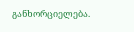განხორციელება.